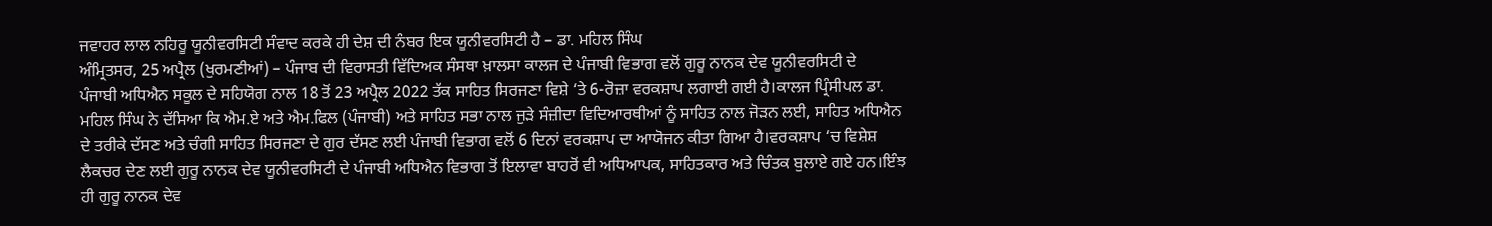ਜਵਾਹਰ ਲਾਲ ਨਹਿਰੂ ਯੂਨੀਵਰਸਿਟੀ ਸੰਵਾਦ ਕਰਕੇ ਹੀ ਦੇਸ਼ ਦੀ ਨੰਬਰ ਇਕ ਯੂਨੀਵਰਸਿਟੀ ਹੈ – ਡਾ. ਮਹਿਲ ਸਿੰਘ
ਅੰਮ੍ਰਿਤਸਰ, 25 ਅਪ੍ਰੈਲ (ਖੁਰਮਣੀਆਂ) – ਪੰਜਾਬ ਦੀ ਵਿਰਾਸਤੀ ਵਿੱਦਿਅਕ ਸੰਸਥਾ ਖ਼ਾਲਸਾ ਕਾਲਜ ਦੇ ਪੰਜਾਬੀ ਵਿਭਾਗ ਵਲੋਂ ਗੁਰੂ ਨਾਨਕ ਦੇਵ ਯੂਨੀਵਰਸਿਟੀ ਦੇ
ਪੰਜਾਬੀ ਅਧਿਐਨ ਸਕੂਲ ਦੇ ਸਹਿਯੋਗ ਨਾਲ 18 ਤੋਂ 23 ਅਪ੍ਰੈਲ 2022 ਤੱਕ ਸਾਹਿਤ ਸਿਰਜਣਾ ਵਿਸ਼ੇ ‘ਤੇ 6-ਰੋਜ਼ਾ ਵਰਕਸ਼ਾਪ ਲਗਾਈ ਗਈ ਹੈ।ਕਾਲਜ ਪ੍ਰਿੰਸੀਪਲ ਡਾ. ਮਹਿਲ ਸਿੰਘ ਨੇ ਦੱਸਿਆ ਕਿ ਐਮ.ਏ ਅਤੇ ਐਮ.ਫਿਲ (ਪੰਜਾਬੀ) ਅਤੇ ਸਾਹਿਤ ਸਭਾ ਨਾਲ ਜੁੜੇ ਸੰਜ਼ੀਦਾ ਵਿਦਿਆਰਥੀਆਂ ਨੂੰ ਸਾਹਿਤ ਨਾਲ ਜੋੜਨ ਲਈ, ਸਾਹਿਤ ਅਧਿਐਨ ਦੇ ਤਰੀਕੇ ਦੱਸਣ ਅਤੇ ਚੰਗੀ ਸਾਹਿਤ ਸਿਰਜਣਾ ਦੇ ਗੁਰ ਦੱਸਣ ਲਈ ਪੰਜਾਬੀ ਵਿਭਾਗ ਵਲੋਂ 6 ਦਿਨਾਂ ਵਰਕਸ਼ਾਪ ਦਾ ਆਯੋਜਨ ਕੀਤਾ ਗਿਆ ਹੈ।ਵਰਕਸ਼ਾਪ ‘ਚ ਵਿਸ਼ੇਸ਼ ਲੈਕਚਰ ਦੇਣ ਲਈ ਗੁਰੂ ਨਾਨਕ ਦੇਵ ਯੂਨੀਵਰਸਿਟੀ ਦੇ ਪੰਜਾਬੀ ਅਧਿਐਨ ਵਿਭਾਗ ਤੋਂ ਇਲਾਵਾ ਬਾਹਰੋਂ ਵੀ ਅਧਿਆਪਕ, ਸਾਹਿਤਕਾਰ ਅਤੇ ਚਿੰਤਕ ਬੁਲਾਏ ਗਏ ਹਨ।ਇੰਝ ਹੀ ਗੁਰੂ ਨਾਨਕ ਦੇਵ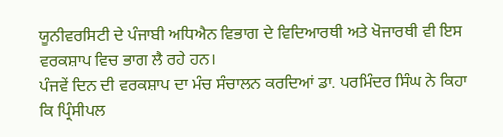ਯੂਨੀਵਰਸਿਟੀ ਦੇ ਪੰਜਾਬੀ ਅਧਿਐਨ ਵਿਭਾਗ ਦੇ ਵਿਦਿਆਰਥੀ ਅਤੇ ਖੋਜਾਰਥੀ ਵੀ ਇਸ ਵਰਕਸ਼ਾਪ ਵਿਚ ਭਾਗ ਲੈ ਰਹੇ ਹਨ।
ਪੰਜਵੇਂ ਦਿਨ ਦੀ ਵਰਕਸ਼ਾਪ ਦਾ ਮੰਚ ਸੰਚਾਲਨ ਕਰਦਿਆਂ ਡਾ. ਪਰਮਿੰਦਰ ਸਿੰਘ ਨੇ ਕਿਹਾ ਕਿ ਪ੍ਰਿੰਸੀਪਲ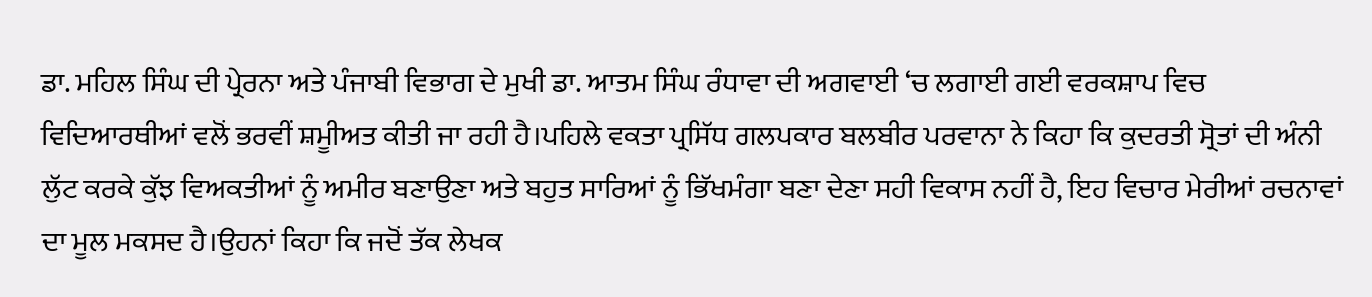ਡਾ. ਮਹਿਲ ਸਿੰਘ ਦੀ ਪ੍ਰੇਰਨਾ ਅਤੇ ਪੰਜਾਬੀ ਵਿਭਾਗ ਦੇ ਮੁਖੀ ਡਾ. ਆਤਮ ਸਿੰਘ ਰੰਧਾਵਾ ਦੀ ਅਗਵਾਈ ‘ਚ ਲਗਾਈ ਗਈ ਵਰਕਸ਼ਾਪ ਵਿਚ ਵਿਦਿਆਰਥੀਆਂ ਵਲੋਂ ਭਰਵੀਂ ਸ਼ਮੂੀਅਤ ਕੀਤੀ ਜਾ ਰਹੀ ਹੈ।ਪਹਿਲੇ ਵਕਤਾ ਪ੍ਰਸਿੱਧ ਗਲਪਕਾਰ ਬਲਬੀਰ ਪਰਵਾਨਾ ਨੇ ਕਿਹਾ ਕਿ ਕੁਦਰਤੀ ਸ੍ਰੋਤਾਂ ਦੀ ਅੰਨੀ ਲੁੱਟ ਕਰਕੇ ਕੁੱਝ ਵਿਅਕਤੀਆਂ ਨੂੰ ਅਮੀਰ ਬਣਾਉਣਾ ਅਤੇ ਬਹੁਤ ਸਾਰਿਆਂ ਨੂੰ ਭਿੱਖਮੰਗਾ ਬਣਾ ਦੇਣਾ ਸਹੀ ਵਿਕਾਸ ਨਹੀਂ ਹੈ, ਇਹ ਵਿਚਾਰ ਮੇਰੀਆਂ ਰਚਨਾਵਾਂ ਦਾ ਮੂਲ ਮਕਸਦ ਹੈ।ਉਹਨਾਂ ਕਿਹਾ ਕਿ ਜਦੋਂ ਤੱਕ ਲੇਖਕ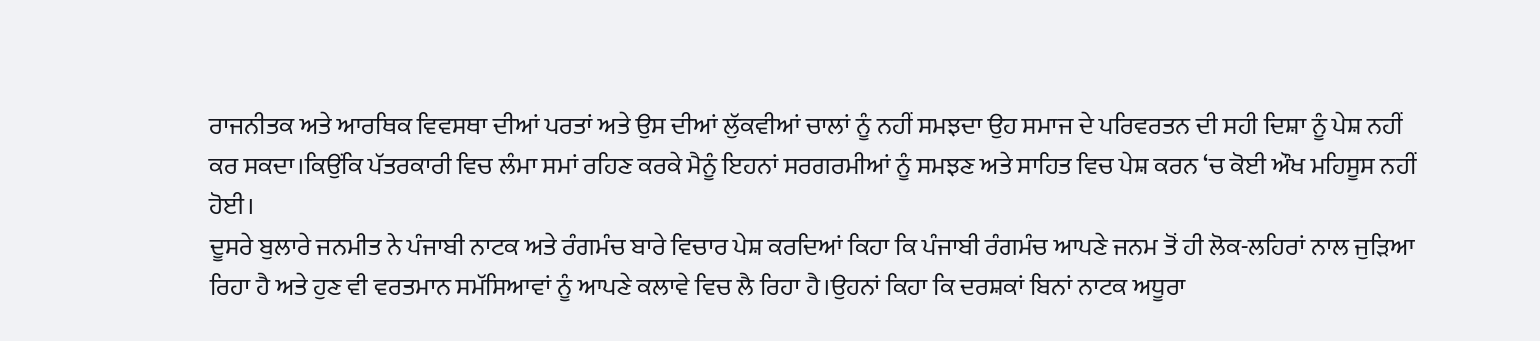ਰਾਜਨੀਤਕ ਅਤੇ ਆਰਥਿਕ ਵਿਵਸਥਾ ਦੀਆਂ ਪਰਤਾਂ ਅਤੇ ਉਸ ਦੀਆਂ ਲੁੱਕਵੀਆਂ ਚਾਲਾਂ ਨੂੰ ਨਹੀਂ ਸਮਝਦਾ ਉਹ ਸਮਾਜ ਦੇ ਪਰਿਵਰਤਨ ਦੀ ਸਹੀ ਦਿਸ਼ਾ ਨੂੰ ਪੇਸ਼ ਨਹੀਂ ਕਰ ਸਕਦਾ।ਕਿਉਂਕਿ ਪੱਤਰਕਾਰੀ ਵਿਚ ਲੰਮਾ ਸਮਾਂ ਰਹਿਣ ਕਰਕੇ ਮੈਨੂੰ ਇਹਨਾਂ ਸਰਗਰਮੀਆਂ ਨੂੰ ਸਮਝਣ ਅਤੇ ਸਾਹਿਤ ਵਿਚ ਪੇਸ਼ ਕਰਨ ‘ਚ ਕੋਈ ਔਖ ਮਹਿਸੂਸ ਨਹੀਂ ਹੋਈ।
ਦੂਸਰੇ ਬੁਲਾਰੇ ਜਨਮੀਤ ਨੇ ਪੰਜਾਬੀ ਨਾਟਕ ਅਤੇ ਰੰਗਮੰਚ ਬਾਰੇ ਵਿਚਾਰ ਪੇਸ਼ ਕਰਦਿਆਂ ਕਿਹਾ ਕਿ ਪੰਜਾਬੀ ਰੰਗਮੰਚ ਆਪਣੇ ਜਨਮ ਤੋਂ ਹੀ ਲੋਕ-ਲਹਿਰਾਂ ਨਾਲ ਜੁੜਿਆ ਰਿਹਾ ਹੈ ਅਤੇ ਹੁਣ ਵੀ ਵਰਤਮਾਨ ਸਮੱਸਿਆਵਾਂ ਨੂੰ ਆਪਣੇ ਕਲਾਵੇ ਵਿਚ ਲੈ ਰਿਹਾ ਹੈ।ਉਹਨਾਂ ਕਿਹਾ ਕਿ ਦਰਸ਼ਕਾਂ ਬਿਨਾਂ ਨਾਟਕ ਅਧੂਰਾ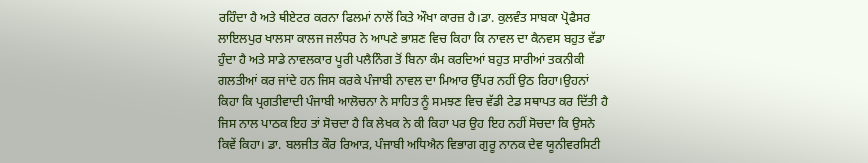ਰਹਿੰਦਾ ਹੈ ਅਤੇ ਥੀਏਟਰ ਕਰਨਾ ਫਿਲਮਾਂ ਨਾਲੋਂ ਕਿਤੇ ਔਖਾ ਕਾਰਜ਼ ਹੈ।ਡਾ. ਕੁਲਵੰਤ ਸਾਬਕਾ ਪ੍ਰੋਫੈਸਰ ਲਾਇਲਪੁਰ ਖਾਲਸਾ ਕਾਲਜ ਜਲੰਧਰ ਨੇ ਆਪਣੇ ਭਾਸ਼ਣ ਵਿਚ ਕਿਹਾ ਕਿ ਨਾਵਲ ਦਾ ਕੈਨਵਸ ਬਹੁਤ ਵੱਡਾ ਹੁੰਦਾ ਹੈ ਅਤੇ ਸਾਡੇ ਨਾਵਲਕਾਰ ਪੂਰੀ ਪਲੈਨਿੰਗ ਤੋਂ ਬਿਨਾ ਕੰਮ ਕਰਦਿਆਂ ਬਹੁਤ ਸਾਰੀਆਂ ਤਕਨੀਕੀ ਗਲਤੀਆਂ ਕਰ ਜਾਂਦੇ ਹਨ ਜਿਸ ਕਰਕੇ ਪੰਜਾਬੀ ਨਾਵਲ ਦਾ ਮਿਆਰ ਉੱਪਰ ਨਹੀਂ ਉਠ ਰਿਹਾ।ਉਹਨਾਂ ਕਿਹਾ ਕਿ ਪ੍ਰਗਤੀਵਾਦੀ ਪੰਜਾਬੀ ਆਲੋਚਨਾ ਨੇ ਸਾਹਿਤ ਨੂੰ ਸਮਝਣ ਵਿਚ ਵੱਡੀ ਟੇਡ ਸਥਾਪਤ ਕਰ ਦਿੱਤੀ ਹੈ ਜਿਸ ਨਾਲ ਪਾਠਕ ਇਹ ਤਾਂ ਸੋਚਦਾ ਹੈ ਕਿ ਲੇਖਕ ਨੇ ਕੀ ਕਿਹਾ ਪਰ ਉਹ ਇਹ ਨਹੀਂ ਸੋਚਦਾ ਕਿ ਉਸਨੇ ਕਿਵੇਂ ਕਿਹਾ। ਡਾ. ਬਲਜੀਤ ਕੌਰ ਰਿਆੜ, ਪੰਜਾਬੀ ਅਧਿਐਨ ਵਿਭਾਗ ਗੁਰੂ ਨਾਨਕ ਦੇਵ ਯੂਨੀਵਰਸਿਟੀ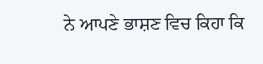ਨੇ ਆਪਣੇ ਭਾਸ਼ਣ ਵਿਚ ਕਿਹਾ ਕਿ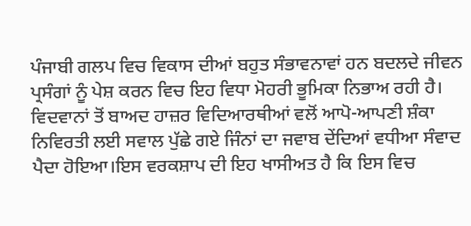ਪੰਜਾਬੀ ਗਲਪ ਵਿਚ ਵਿਕਾਸ ਦੀਆਂ ਬਹੁਤ ਸੰਭਾਵਨਾਵਾਂ ਹਨ ਬਦਲਦੇ ਜੀਵਨ ਪ੍ਰਸੰਗਾਂ ਨੂੰ ਪੇਸ਼ ਕਰਨ ਵਿਚ ਇਹ ਵਿਧਾ ਮੋਹਰੀ ਭੂਮਿਕਾ ਨਿਭਾਅ ਰਹੀ ਹੈ।
ਵਿਦਵਾਨਾਂ ਤੋਂ ਬਾਅਦ ਹਾਜ਼ਰ ਵਿਦਿਆਰਥੀਆਂ ਵਲੋਂ ਆਪੋ-ਆਪਣੀ ਸ਼ੰਕਾ ਨਿਵਿਰਤੀ ਲਈ ਸਵਾਲ ਪੁੱਛੇ ਗਏ ਜਿੰਨਾਂ ਦਾ ਜਵਾਬ ਦੇਂਦਿਆਂ ਵਧੀਆ ਸੰਵਾਦ ਪੈਦਾ ਹੋਇਆ।ਇਸ ਵਰਕਸ਼ਾਪ ਦੀ ਇਹ ਖਾਸੀਅਤ ਹੈ ਕਿ ਇਸ ਵਿਚ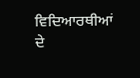ਵਿਦਿਆਰਥੀਆਂ ਦੇ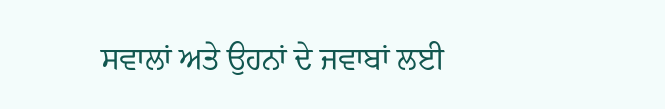ਸਵਾਲਾਂ ਅਤੇ ਉਹਨਾਂ ਦੇ ਜਵਾਬਾਂ ਲਈ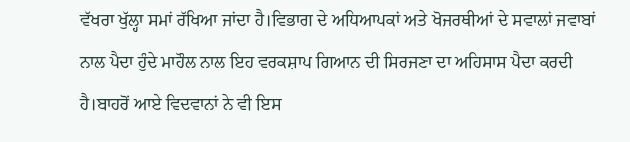ਵੱਖਰਾ ਖੁੱਲ੍ਹਾ ਸਮਾਂ ਰੱਖਿਆ ਜਾਂਦਾ ਹੈ।ਵਿਭਾਗ ਦੇ ਅਧਿਆਪਕਾਂ ਅਤੇ ਖੋਜਰਥੀਆਂ ਦੇ ਸਵਾਲਾਂ ਜਵਾਬਾਂ ਨਾਲ ਪੈਦਾ ਹੁੰਦੇ ਮਾਹੌਲ ਨਾਲ ਇਹ ਵਰਕਸ਼ਾਪ ਗਿਆਨ ਦੀ ਸਿਰਜਣਾ ਦਾ ਅਹਿਸਾਸ ਪੈਦਾ ਕਰਦੀ ਹੈ।ਬਾਹਰੋਂ ਆਏ ਵਿਦਵਾਨਾਂ ਨੇ ਵੀ ਇਸ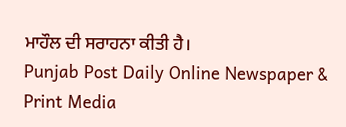ਮਾਹੌਲ ਦੀ ਸਰਾਹਨਾ ਕੀਤੀ ਹੈ।
Punjab Post Daily Online Newspaper & Print Media